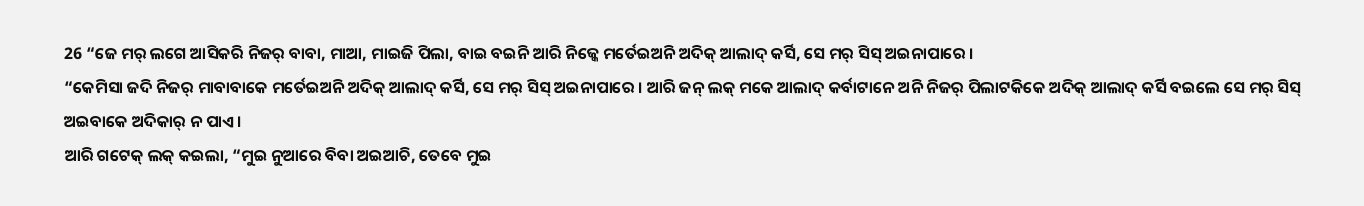26 “ଜେ ମର୍ ଲଗେ ଆସିକରି ନିଜର୍ ବାବା, ମାଆ, ମାଇଜି ପିଲା, ବାଇ ବଇନି ଆରି ନିଜ୍କେ ମର୍ତେଇଅନି ଅଦିକ୍ ଆଲାଦ୍ କର୍ସି, ସେ ମର୍ ସିସ୍ ଅଇନାପାରେ ।
“କେମିସା ଜଦି ନିଜର୍ ମାବାବାକେ ମର୍ତେଇଅନି ଅଦିକ୍ ଆଲାଦ୍ କର୍ସି, ସେ ମର୍ ସିସ୍ ଅଇନାପାରେ । ଆରି ଜନ୍ ଲକ୍ ମକେ ଆଲାଦ୍ କର୍ବାଟାନେ ଅନି ନିଜର୍ ପିଲାଟକିକେ ଅଦିକ୍ ଆଲାଦ୍ କର୍ସି ବଇଲେ ସେ ମର୍ ସିସ୍ ଅଇବାକେ ଅଦିକାର୍ ନ ପାଏ ।
ଆରି ଗଟେକ୍ ଲକ୍ କଇଲା, “ମୁଇ ନୁଆରେ ବିବା ଅଇଆଚି, ତେବେ ମୁଇ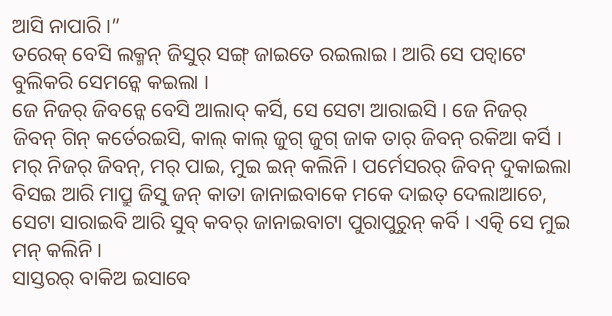ଆସି ନାପାରି ।”
ତରେକ୍ ବେସି ଲକ୍ମନ୍ ଜିସୁର୍ ସଙ୍ଗ୍ ଜାଇତେ ରଇଲାଇ । ଆରି ସେ ପଚ୍ବାଟେ ବୁଲିକରି ସେମନ୍କେ କଇଲା ।
ଜେ ନିଜର୍ ଜିବନ୍କେ ବେସି ଆଲାଦ୍ କର୍ସି, ସେ ସେଟା ଆରାଇସି । ଜେ ନିଜର୍ ଜିବନ୍ ଗିନ୍ କର୍ତେରଇସି, କାଲ୍ କାଲ୍ ଜୁଗ୍ ଜୁଗ୍ ଜାକ ତାର୍ ଜିବନ୍ ରକିଆ କର୍ସି ।
ମର୍ ନିଜର୍ ଜିବନ୍, ମର୍ ପାଇ, ମୁଇ ଇନ୍ କଲିନି । ପର୍ମେସରର୍ ଜିବନ୍ ଦୁକାଇଲା ବିସଇ ଆରି ମାପ୍ରୁ ଜିସୁ ଜନ୍ କାତା ଜାନାଇବାକେ ମକେ ଦାଇତ୍ ଦେଲାଆଚେ, ସେଟା ସାରାଇବି ଆରି ସୁବ୍ କବର୍ ଜାନାଇବାଟା ପୁରାପୁରୁନ୍ କର୍ବି । ଏତ୍କି ସେ ମୁଇ ମନ୍ କଲିନି ।
ସାସ୍ତରର୍ ବାକିଅ ଇସାବେ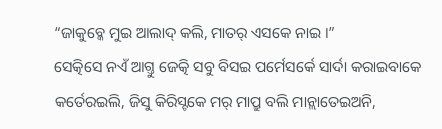“ଜାକୁବ୍କେ ମୁଇ ଆଲାଦ୍ କଲି, ମାତର୍ ଏସକେ ନାଇ ।”
ସେତ୍କିସେ ନଏଁ ଆଗ୍ତୁ ଜେତ୍କି ସବୁ ବିସଇ ପର୍ମେସର୍କେ ସାର୍ଦା କରାଇବାକେ କର୍ତେରଇଲି, ଜିସୁ କିରିସ୍ଟକେ ମର୍ ମାପ୍ରୁ ବଲି ମାନ୍ଲାତେଇଅନି,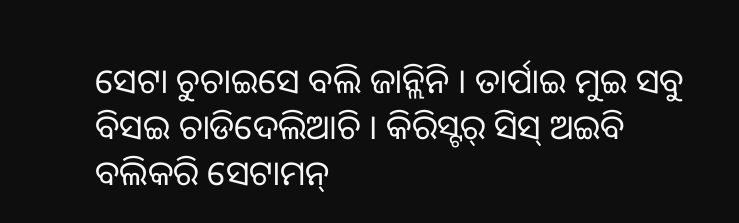ସେଟା ଚୁଚାଇସେ ବଲି ଜାନ୍ଲିନି । ତାର୍ପାଇ ମୁଇ ସବୁ ବିସଇ ଚାଡିଦେଲିଆଚି । କିରିସ୍ଟର୍ ସିସ୍ ଅଇବି ବଲିକରି ସେଟାମନ୍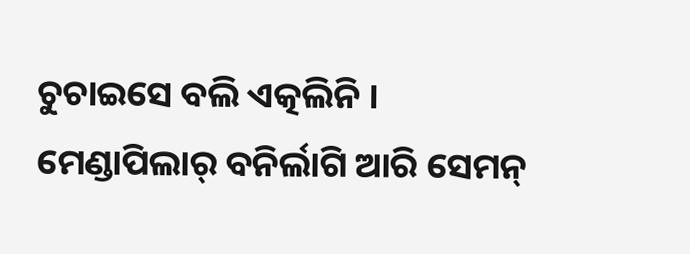ଚୁଚାଇସେ ବଲି ଏତ୍କଲିନି ।
ମେଣ୍ଡାପିଲାର୍ ବନିର୍ଲାଗି ଆରି ସେମନ୍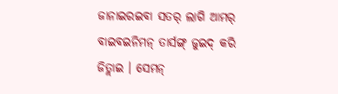ଜାନାଇରଇବା ସତର୍ ଲାଗି ଆମର୍ ବାଇବଇନିମନ୍ ତାର୍ସଙ୍ଗ୍ ଜୁଇଦ୍ କରି ଜିତ୍ଲାଇ । ସେମନ୍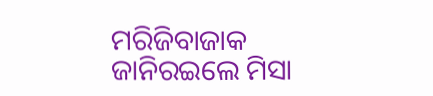ମରିଜିବାଜାକ ଜାନିରଇଲେ ମିସା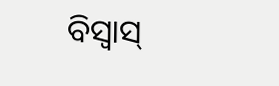ବିସ୍ବାସ୍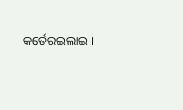କର୍ତେରଇଲାଇ ।